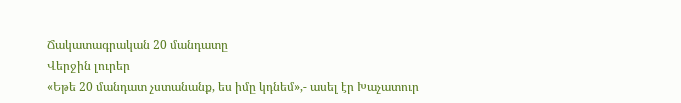Ճակատագրական 20 մանդատը
Վերջին լուրեր
«Եթե 20 մանդատ չստանանք, ես իմը կդնեմ»,- ասել էր Խաչատուր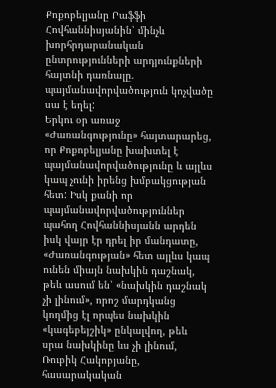Քոքոբելյանը Րաֆֆի Հովհաննիսյանին՝ մինչև խորհրդարանական ընտրությունների արդյունքների հայտնի դառնալը. պայմանավորվածություն կոչվածը սա է եղել:
Երկու օր առաջ «Ժառանգությունը» հայտարարեց, որ Քոքոբելյանը խախտել է պայմանավորվածությունը և այլևս կապ չունի իրենց խմբակցության հետ: Իսկ քանի որ պայմանավորվածություններ պահող Հովհաննիսյանն արդեն իսկ վայր էր դրել իր մանդատը, «Ժառանգության» հետ այլևս կապ ունեն միայն նախկին դաշնակ, թեև ասում են՝ «նախկին դաշնակ չի լինում», որոշ մարդկանց կողմից էլ որպես նախկին «կագեբեյշիկ» ընկալվող, թեև սրա նախկինը ևս չի լինում, Ռուբիկ Հակոբյանը, հասարակական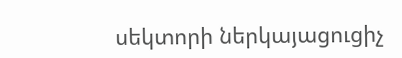սեկտորի ներկայացուցիչ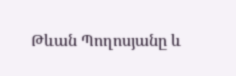Թևան Պողոսյանը և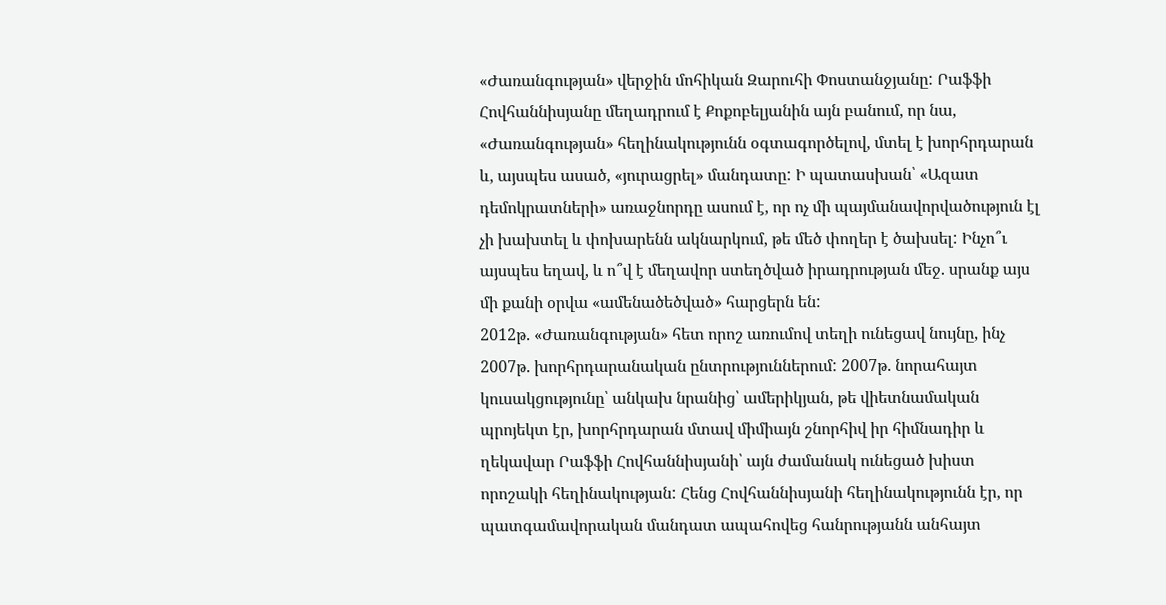«Ժառանգության» վերջին մոհիկան Զարուհի Փոստանջյանը: Րաֆֆի Հովհաննիսյանը մեղադրում է Քոքոբելյանին այն բանում, որ նա, «Ժառանգության» հեղինակությունն օգտագործելով, մտել է խորհրդարան և, այսպես ասած, «յուրացրել» մանդատը: Ի պատասխան՝ «Ազատ դեմոկրատների» առաջնորդը ասում է, որ ոչ մի պայմանավորվածություն էլ չի խախտել և փոխարենն ակնարկում, թե մեծ փողեր է ծախսել: Ինչո՞ւ այսպես եղավ, և ո՞վ է մեղավոր ստեղծված իրադրության մեջ. սրանք այս մի քանի օրվա «ամենածեծված» հարցերն են:
2012թ. «Ժառանգության» հետ որոշ առումով տեղի ունեցավ նույնը, ինչ 2007թ. խորհրդարանական ընտրություններում: 2007թ. նորահայտ կուսակցությունը՝ անկախ նրանից՝ ամերիկյան, թե վիետնամական պրոյեկտ էր, խորհրդարան մտավ միմիայն շնորհիվ իր հիմնադիր և ղեկավար Րաֆֆի Հովհաննիսյանի՝ այն ժամանակ ունեցած խիստ որոշակի հեղինակության: Հենց Հովհաննիսյանի հեղինակությունն էր, որ պատգամավորական մանդատ ապահովեց հանրությանն անհայտ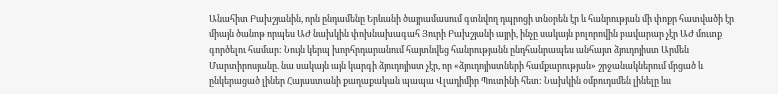Անահիտ Բախշյանին, որն ընդամենը Երևանի ծայրամասում գտնվող դպրոցի տնօրեն էր և հանրության մի փոքր հատվածի էր միայն ծանոթ որպես ԱԺ նախկին փոխնախագահ Յուրի Բախշյանի այրի, ինչը սակայն բոլորովին բավարար չէր ԱԺ մուտք գործելու համար: Նույն կերպ խորհրդարանում հայտնվեց հանրությանն ընդհանրապես անհայտ ձյուդոյիստ Արմեն Մարտիրոսյանը. նա սակայն այն կարգի ձյուդոյիստ չէր, որ «ձյուդոյիստների համքարության» շրջանակներում մրցած և ընկերացած լիներ Հայաստանի քաղաքական պապա Վլադիմիր Պուտինի հետ: Նախկին օմբուդսմեն լինելը ևս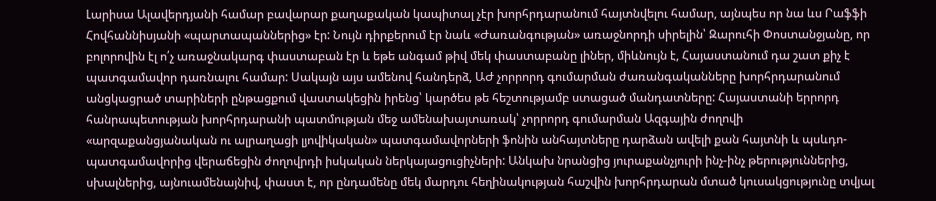Լարիսա Ալավերդյանի համար բավարար քաղաքական կապիտալ չէր խորհրդարանում հայտնվելու համար, այնպես որ նա ևս Րաֆֆի Հովհաննիսյանի «պարտապաններից» էր: Նույն դիրքերում էր նաև «Ժառանգության» առաջնորդի սիրելին՝ Զարուհի Փոստանջյանը, որ բոլորովին էլ ո՛չ առաջնակարգ փաստաբան էր և եթե անգամ թիվ մեկ փաստաբանը լիներ, միևնույն է, Հայաստանում դա շատ քիչ է պատգամավոր դառնալու համար: Սակայն այս ամենով հանդերձ, ԱԺ չորրորդ գումարման ժառանգականները խորհրդարանում անցկացրած տարիների ընթացքում վաստակեցին իրենց՝ կարծես թե հեշտությամբ ստացած մանդատները: Հայաստանի երրորդ հանրապետության խորհրդարանի պատմության մեջ ամենախայտառակ՝ չորրորդ գումարման Ազգային ժողովի «արզաքանցյանական ու ալրաղացի լյովիկական» պատգամավորների ֆոնին անհայտները դարձան ավելի քան հայտնի և պսևդո-պատգամավորից վերաճեցին ժողովրդի իսկական ներկայացուցիչների: Անկախ նրանցից յուրաքանչյուրի ինչ-ինչ թերություններից, սխալներից, այնուամենայնիվ, փաստ է, որ ընդամենը մեկ մարդու հեղինակության հաշվին խորհրդարան մտած կուսակցությունը տվյալ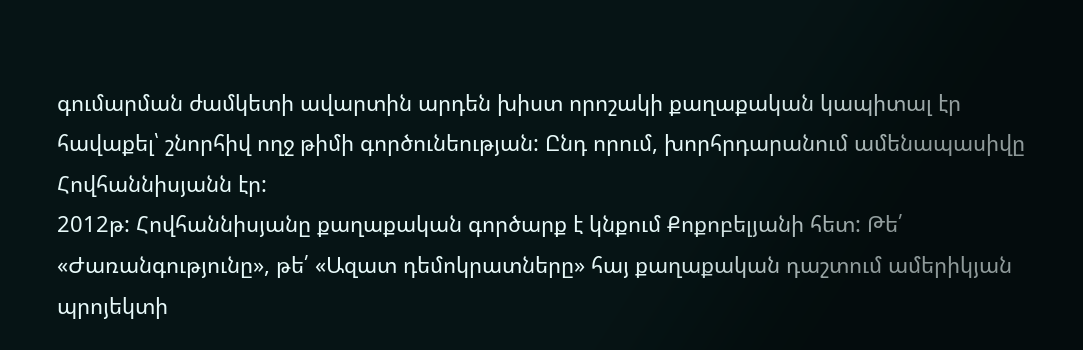գումարման ժամկետի ավարտին արդեն խիստ որոշակի քաղաքական կապիտալ էր հավաքել՝ շնորհիվ ողջ թիմի գործունեության: Ընդ որում, խորհրդարանում ամենապասիվը Հովհաննիսյանն էր:
2012թ: Հովհաննիսյանը քաղաքական գործարք է կնքում Քոքոբելյանի հետ: Թե՛ «Ժառանգությունը», թե՛ «Ազատ դեմոկրատները» հայ քաղաքական դաշտում ամերիկյան պրոյեկտի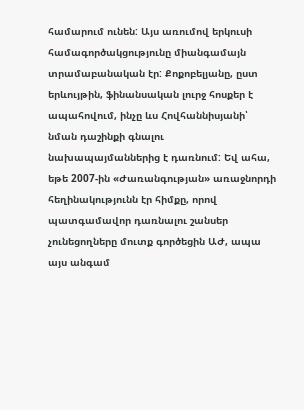համարում ունեն: Այս առումով երկուսի համագործակցությունը միանգամայն տրամաբանական էր: Քոքոբելյանը, ըստ երևույթին, ֆինանսական լուրջ հոսքեր է ապահովում, ինչը ևս Հովհաննիսյանի՝ նման դաշինքի գնալու նախապայմաններից է դառնում: Եվ ահա, եթե 2007-ին «Ժառանգության» առաջնորդի հեղինակությունն էր հիմքը, որով պատգամավոր դառնալու շանսեր չունեցողները մուտք գործեցին ԱԺ, ապա այս անգամ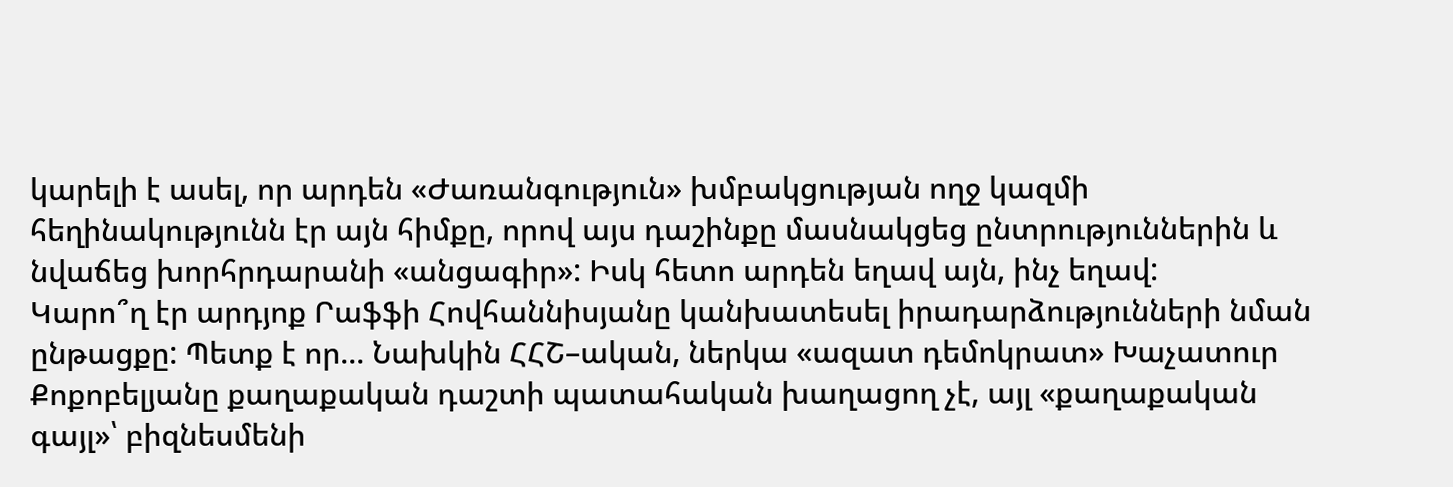կարելի է ասել, որ արդեն «Ժառանգություն» խմբակցության ողջ կազմի հեղինակությունն էր այն հիմքը, որով այս դաշինքը մասնակցեց ընտրություններին և նվաճեց խորհրդարանի «անցագիր»: Իսկ հետո արդեն եղավ այն, ինչ եղավ:
Կարո՞ղ էր արդյոք Րաֆֆի Հովհաննիսյանը կանխատեսել իրադարձությունների նման ընթացքը: Պետք է որ... Նախկին ՀՀՇ–ական, ներկա «ազատ դեմոկրատ» Խաչատուր Քոքոբելյանը քաղաքական դաշտի պատահական խաղացող չէ, այլ «քաղաքական գայլ»՝ բիզնեսմենի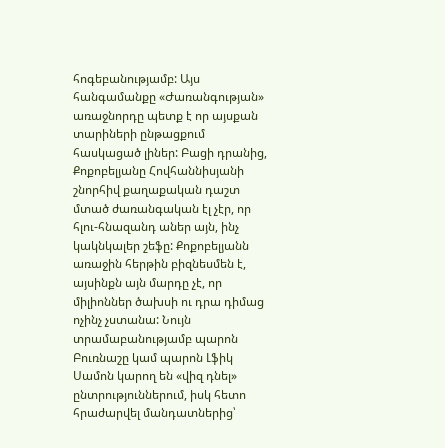հոգեբանությամբ: Այս հանգամանքը «Ժառանգության» առաջնորդը պետք է որ այսքան տարիների ընթացքում հասկացած լիներ: Բացի դրանից, Քոքոբելյանը Հովհաննիսյանի շնորհիվ քաղաքական դաշտ մտած ժառանգական էլ չէր, որ հլու-հնազանդ աներ այն, ինչ կակնկալեր շեֆը: Քոքոբելյանն առաջին հերթին բիզնեսմեն է, այսինքն այն մարդը չէ, որ միլիոններ ծախսի ու դրա դիմաց ոչինչ չստանա: Նույն տրամաբանությամբ պարոն Բուռնաշը կամ պարոն Լֆիկ Սամոն կարող են «վիզ դնել» ընտրություններում, իսկ հետո հրաժարվել մանդատներից՝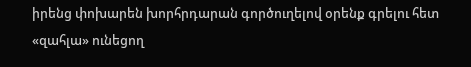իրենց փոխարեն խորհրդարան գործուղելով օրենք գրելու հետ «զահլա» ունեցող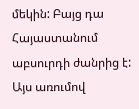մեկին: Բայց դա Հայաստանում աբսուրդի ժանրից է: Այս առումով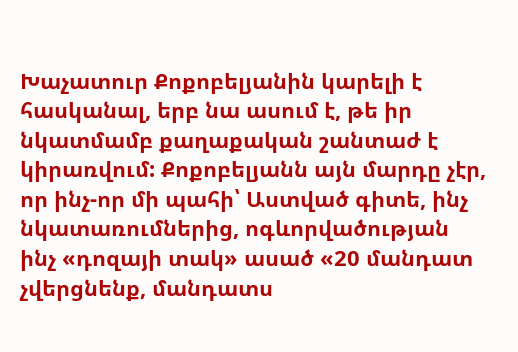Խաչատուր Քոքոբելյանին կարելի է հասկանալ, երբ նա ասում է, թե իր նկատմամբ քաղաքական շանտաժ է կիրառվում: Քոքոբելյանն այն մարդը չէր, որ ինչ-որ մի պահի՝ Աստված գիտե, ինչ նկատառումներից, ոգևորվածության ինչ «դոզայի տակ» ասած «20 մանդատ չվերցնենք, մանդատս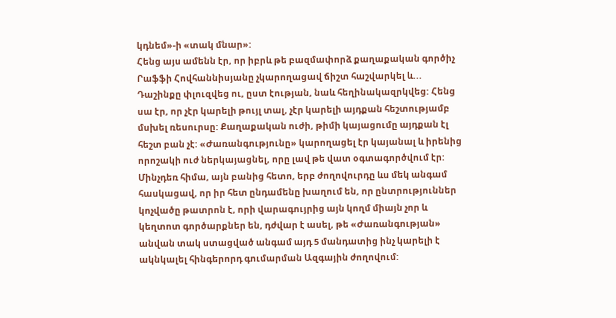կդնեմ»-ի «տակ մնար»:
Հենց այս ամենն էր, որ իբրև թե բազմափորձ քաղաքական գործիչ Րաֆֆի Հովհաննիսյանը չկարողացավ ճիշտ հաշվարկել և... Դաշինքը փլուզվեց ու, ըստ էության, նաև հեղինակազրկվեց: Հենց սա էր, որ չէր կարելի թույլ տալ, չէր կարելի այդքան հեշտությամբ մսխել ռեսուրսը: Քաղաքական ուժի, թիմի կայացումը այդքան էլ հեշտ բան չէ: «Ժառանգությունը» կարողացել էր կայանալ և իրենից որոշակի ուժ ներկայացնել, որը լավ թե վատ օգտագործվում էր: Մինչդեռ հիմա, այն բանից հետո, երբ ժողովուրդը ևս մեկ անգամ հասկացավ, որ իր հետ ընդամենը խաղում են, որ ընտրություններ կոչվածը թատրոն է, որի վարագույրից այն կողմ միայն չոր և կեղտոտ գործարքներ են, դժվար է ասել, թե «Ժառանգության» անվան տակ ստացված անգամ այդ 5 մանդատից ինչ կարելի է ակնկալել հինգերորդ գումարման Ազգային ժողովում: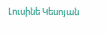Լուսինե Կեսոյան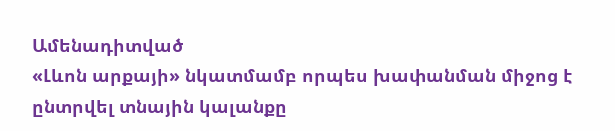Ամենադիտված
«Լևոն արքայի» նկատմամբ որպես խափանման միջոց է ընտրվել տնային կալանքը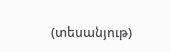(տեսանյութ)